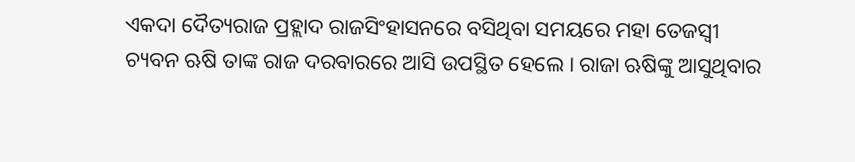ଏକଦା ଦୈତ୍ୟରାଜ ପ୍ରହ୍ଲାଦ ରାଜସିଂହାସନରେ ବସିଥିବା ସମୟରେ ମହା ତେଜସ୍ୱୀ ଚ୍ୟବନ ଋଷି ତାଙ୍କ ରାଜ ଦରବାରରେ ଆସି ଉପସ୍ଥିତ ହେଲେ । ରାଜା ଋଷିଙ୍କୁ ଆସୁଥିବାର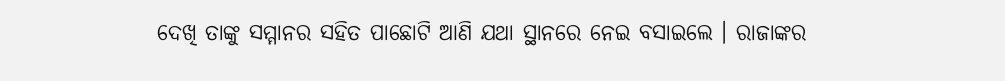ଦେଖି ତାଙ୍କୁ ସମ୍ମାନର ସହିତ ପାଛୋଟି ଆଣି ଯଥା ସ୍ଥାନରେ ନେଇ ବସାଇଲେ । ରାଜାଙ୍କର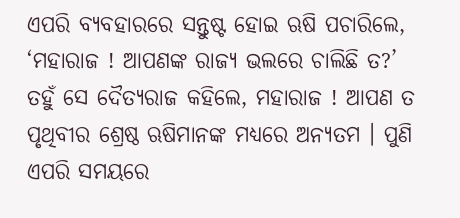ଏପରି ବ୍ୟବହାରରେ ସନ୍ତୁଷ୍ଟ ହୋଇ ଋଷି ପଚାରିଲେ, ‘ମହାରାଜ ! ଆପଣଙ୍କ ରାଜ୍ୟ ଭଲରେ ଚାଲିଛି ତ?’
ତହୁଁ ସେ ଦୈତ୍ୟରାଜ କହିଲେ, ମହାରାଜ ! ଆପଣ ତ ପୃଥିବୀର ଶ୍ରେଷ୍ଠ ଋଷିମାନଙ୍କ ମଧ୍ୟରେ ଅନ୍ୟତମ । ପୁଣି ଏପରି ସମୟରେ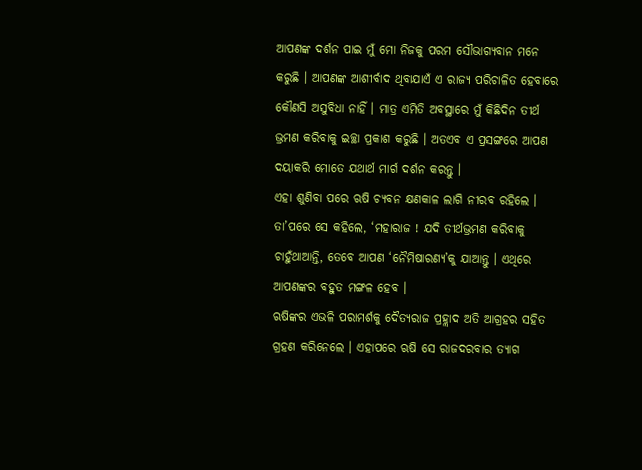ଆପଣଙ୍କ ଦର୍ଶନ ପାଇ ମୁଁ ମୋ ନିଜକୁ ପରମ ସୌଭାଗ୍ୟବାନ ମନେ କରୁଛି । ଆପଣଙ୍କ ଆଶୀର୍ବାଦ ଥିବାଯାଏଁ ଏ ରାଜ୍ୟ ପରିଚାଳିତ ହେବାରେ କୌଣସି ଅସୁବିଧା ନାହିଁ । ମାତ୍ର ଏମିତି ଅବସ୍ଥାରେ ମୁଁ କିଛିଦିନ ତୀର୍ଥ ଭ୍ରମଣ କରିବାକୁ ଇଚ୍ଛା ପ୍ରକାଶ କରୁଛି । ଅତଏବ ଏ ପ୍ରସଙ୍ଗରେ ଆପଣ ଦୟାକରି ମୋତେ ଯଥାର୍ଥ ମାର୍ଗ ଦର୍ଶନ କରନ୍ତୁ ।
ଏହା ଶୁଣିବା ପରେ ଋଷି ଚ୍ୟବନ କ୍ଷଣକାଳ ଲାଗି ନୀରବ ରହିଲେ । ତା’ପରେ ସେ କହିଲେ, ‘ମହାରାଜ ! ଯଦି ତୀର୍ଥଭ୍ରମଣ କରିବାକୁ ଚାହୁଁଥାଆନ୍ତି, ତେବେ ଆପଣ ‘ନୈମିଷାରଣ୍ୟ’କୁ ଯାଆନ୍ତୁ । ଏଥିରେ ଆପଣଙ୍କର ବହୁତ ମଙ୍ଗଳ ହେବ ।
ଋଷିଙ୍କର ଏଭଳି ପରାମର୍ଶକୁ ଦୈତ୍ୟରାଜ ପ୍ରହ୍ଲାଦ ଅତି ଆଗ୍ରହର ସହିତ ଗ୍ରହଣ କରିନେଲେ । ଏହାପରେ ଋଷି ସେ ରାଜଦରବାର ତ୍ୟାଗ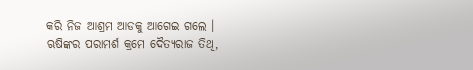କରି ନିଜ ଆଶ୍ରମ ଆଡକୁ ଆଗେଇ ଗଲେ । ଋଷିଙ୍କର ପରାମର୍ଶ କ୍ରମେ ଦୈତ୍ୟରାଜ ତିଥି,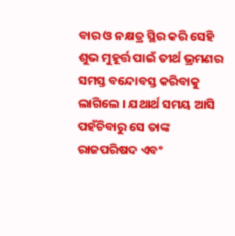ବାର ଓ ନକ୍ଷତ୍ର ସ୍ଥିର କରି ସେହି ଶୁଭ ମୁହୂର୍ତ୍ତ ପାଇଁ ତୀର୍ଥ ଭ୍ରମଣର ସମସ୍ତ ବନ୍ଦୋବସ୍ତ କରିବାକୁ ଲାଗିଲେ । ଯଥାର୍ଥ ସମୟ ଆସି ପହଁଚିବାରୁ ସେ ତାଙ୍କ ରାଜପରିଷଦ ଏବଂ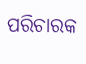ପରିଚାରକ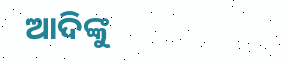ଆଦିଙ୍କୁ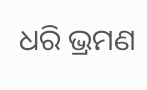ଧରି ଭ୍ରମଣ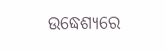ଉଦ୍ଧେଶ୍ୟରେ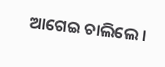ଆଗେଇ ଚାଲିଲେ ।